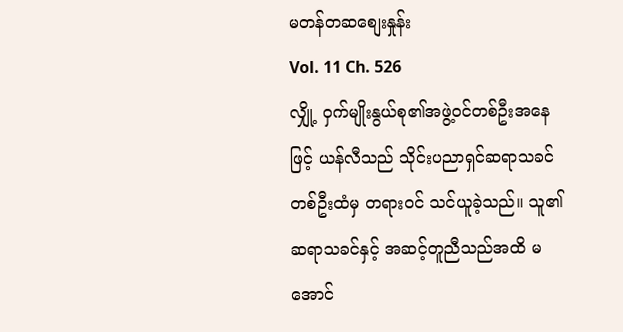မတန်တဆစျေးနှုန်း
Vol. 11 Ch. 526
လျှို့ ဝှက်မျိုးနွယ်စု၏အဖွဲ့ဝင်တစ်ဦးအနေဖြင့် ယန်လီသည် သိုင်းပညာရှင်ဆရာသခင်တစ်ဦးထံမှ တရားဝင် သင်ယူခဲ့သည်။ သူ၏ဆရာသခင်နှင့် အဆင့်တူညီသည်အထိ မအောင်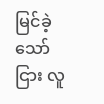မြင်ခဲ့သော်ငြား လူ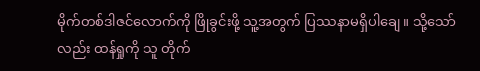မိုက်တစ်ဒါဇင်လောက်ကို ဖြိုခွင်းဖို့ သူ့အတွက် ပြဿနာမရှိပါချေ။ သို့သော်လည်း ထန်ရှုကို သူ တိုက်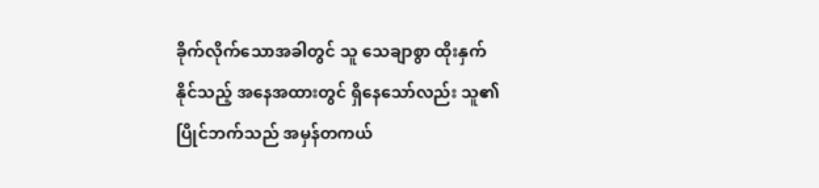ခိုက်လိုက်သောအခါတွင် သူ သေချာစွာ ထိုးနှက်နိုင်သည့် အနေအထားတွင် ရှိနေသော်လည်း သူ၏ပြိုင်ဘက်သည် အမှန်တကယ်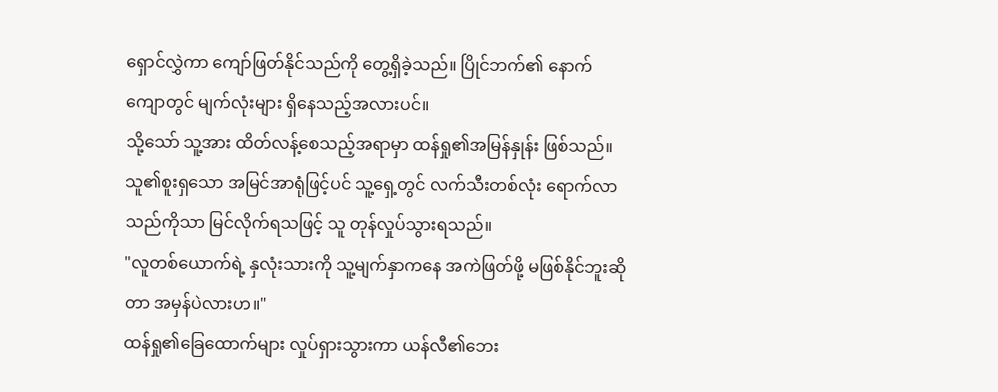ရှောင်လွှဲကာ ကျော်ဖြတ်နိုင်သည်ကို တွေ့ရှိခဲ့သည်။ ပြိုင်ဘက်၏ နောက်ကျောတွင် မျက်လုံးများ ရှိနေသည့်အလားပင်။
သို့သော် သူ့အား ထိတ်လန့်စေသည့်အရာမှာ ထန်ရှု၏အမြန်နှုန်း ဖြစ်သည်။ သူ၏စူးရှသော အမြင်အာရုံဖြင့်ပင် သူ့ရှေ့တွင် လက်သီးတစ်လုံး ရောက်လာသည်ကိုသာ မြင်လိုက်ရသဖြင့် သူ တုန်လှုပ်သွားရသည်။
"လူတစ်ယောက်ရဲ့ နှလုံးသားကို သူ့မျက်နှာကနေ အကဲဖြတ်ဖို့ မဖြစ်နိုင်ဘူးဆိုတာ အမှန်ပဲလားဟ။"
ထန်ရှု၏ခြေထောက်များ လှုပ်ရှားသွားကာ ယန်လီ၏ဘေး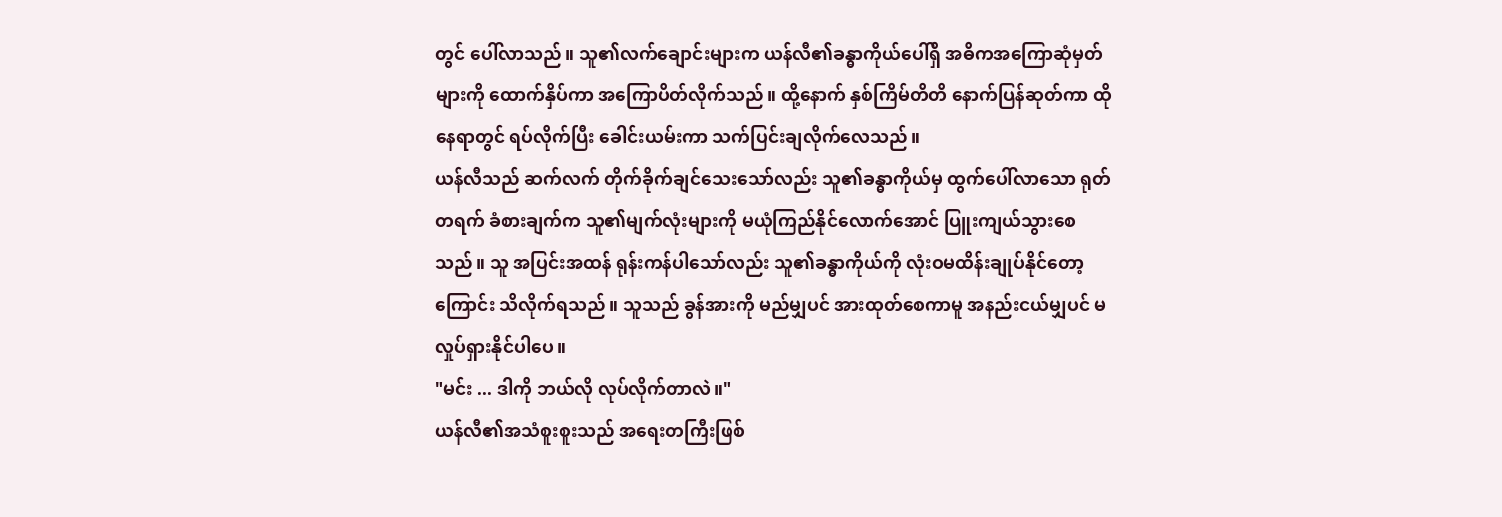တွင် ပေါ်လာသည်။ သူ၏လက်ချောင်းများက ယန်လီ၏ခန္ဓာကိုယ်ပေါ်ရှိ အဓိကအကြောဆုံမှတ်များကို ထောက်နှိပ်ကာ အကြောပိတ်လိုက်သည်။ ထို့နောက် နှစ်ကြိမ်တိတိ နောက်ပြန်ဆုတ်ကာ ထိုနေရာတွင် ရပ်လိုက်ပြီး ခေါင်းယမ်းကာ သက်ပြင်းချလိုက်လေသည်။
ယန်လီသည် ဆက်လက် တိုက်ခိုက်ချင်သေးသော်လည်း သူ၏ခန္ဓာကိုယ်မှ ထွက်ပေါ်လာသော ရုတ်တရက် ခံစားချက်က သူ၏မျက်လုံးများကို မယုံကြည်နိုင်လောက်အောင် ပြူးကျယ်သွားစေသည်။ သူ အပြင်းအထန် ရုန်းကန်ပါသော်လည်း သူ၏ခန္ဓာကိုယ်ကို လုံးဝမထိန်းချုပ်နိုင်တော့ကြောင်း သိလိုက်ရသည်။ သူသည် ခွန်အားကို မည်မျှပင် အားထုတ်စေကာမူ အနည်းငယ်မျှပင် မလှုပ်ရှားနိုင်ပါပေ။
"မင်း ... ဒါကို ဘယ်လို လုပ်လိုက်တာလဲ။"
ယန်လီ၏အသံစူးစူးသည် အရေးတကြီးဖြစ်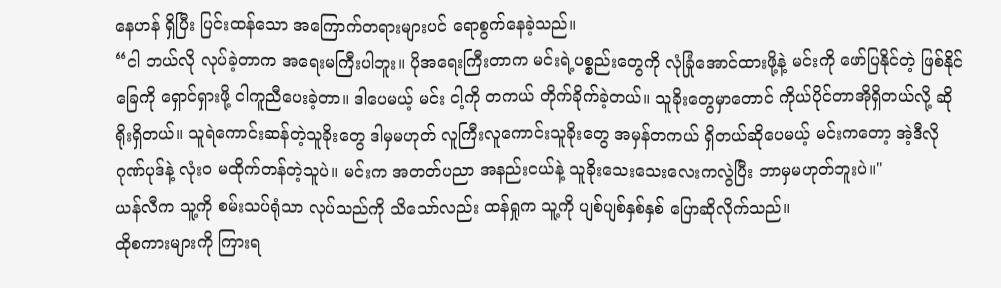နေဟန် ရှိပြီး ပြင်းထန်သော အကြောက်တရားများပင် ရောစွက်နေခဲ့သည်။
“ငါ ဘယ်လို လုပ်ခဲ့တာက အရေးမကြီးပါဘူး။ ပိုအရေးကြီးတာက မင်းရဲ့ပစ္စည်းတွေကို လုံခြုံအောင်ထားဖို့နဲ့ မင်းကို ဖော်ပြနိုင်တဲ့ ဖြစ်နိုင်ခြေကို ရှောင်ရှားဖို့ ငါကူညီပေးခဲ့တာ။ ဒါပေမယ့် မင်း ငါ့ကို တကယ် တိုက်ခိုက်ခဲ့တယ်။ သူခိုးတွေမှာတောင် ကိုယ်ပိုင်တာအိုရှိတယ်လို့ ဆိုရိုးရှိတယ်။ သူရဲကောင်းဆန်တဲ့သူခိုးတွေ ဒါမှမဟုတ် လူကြီးလူကောင်းသူခိုးတွေ အမှန်တကယ် ရှိတယ်ဆိုပေမယ့် မင်းကတော့ အဲ့ဒီလို ဂုဏ်ပုဒ်နဲ့ လုံး၀ မထိုက်တန်တဲ့သူပဲ။ မင်းက အတတ်ပညာ အနည်းငယ်နဲ့ သူခိုးသေးသေးလေးကလွဲပြီး ဘာမှမဟုတ်ဘူးပဲ။"
ယန်လီက သူ့ကို စမ်းသပ်ရုံသာ လုပ်သည်ကို သိသော်လည်း ထန်ရှုက သူ့ကို ပျစ်ပျစ်နှစ်နှစ် ပြောဆိုလိုက်သည်။
ထိုစကားများကို ကြားရ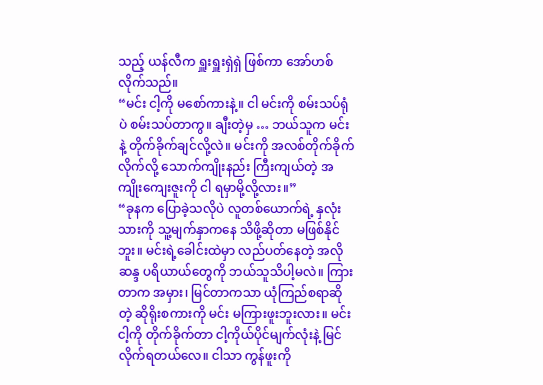သည့် ယန်လီက ရှူးရှူးရှဲရှဲ ဖြစ်ကာ အော်ဟစ်လိုက်သည်။
“မင်း ငါ့ကို မစော်ကားနဲ့။ ငါ မင်းကို စမ်းသပ်ရုံပဲ စမ်းသပ်တာကွ။ ချီးတဲ့မှ … ဘယ်သူက မင်းနဲ့ တိုက်ခိုက်ချင်လို့လဲ။ မင်းကို အလစ်တိုက်ခိုက်လိုက်လို့ သောက်ကျိုးနည်း ကြီးကျယ်တဲ့ အကျိုးကျေးဇူးကို ငါ ရမှာမို့လို့လား။”
“ခုနက ပြောခဲ့သလိုပဲ လူတစ်ယောက်ရဲ့ နှလုံးသားကို သူ့မျက်နှာကနေ သိဖို့ဆိုတာ မဖြစ်နိုင်ဘူး။ မင်းရဲ့ခေါင်းထဲမှာ လည်ပတ်နေတဲ့ အလိုဆန္ဒ ပရိယာယ်တွေကို ဘယ်သူသိပါ့မလဲ။ ကြားတာက အမှား၊ မြင်တာကသာ ယုံကြည်စရာဆိုတဲ့ ဆိုရိုးစကားကို မင်း မကြားဖူးဘူးလား။ မင်း ငါ့ကို တိုက်ခိုက်တာ ငါ့ကိုယ်ပိုင်မျက်လုံးနဲ့ မြင်လိုက်ရတယ်လေ။ ငါသာ ကွန်ဖူးကို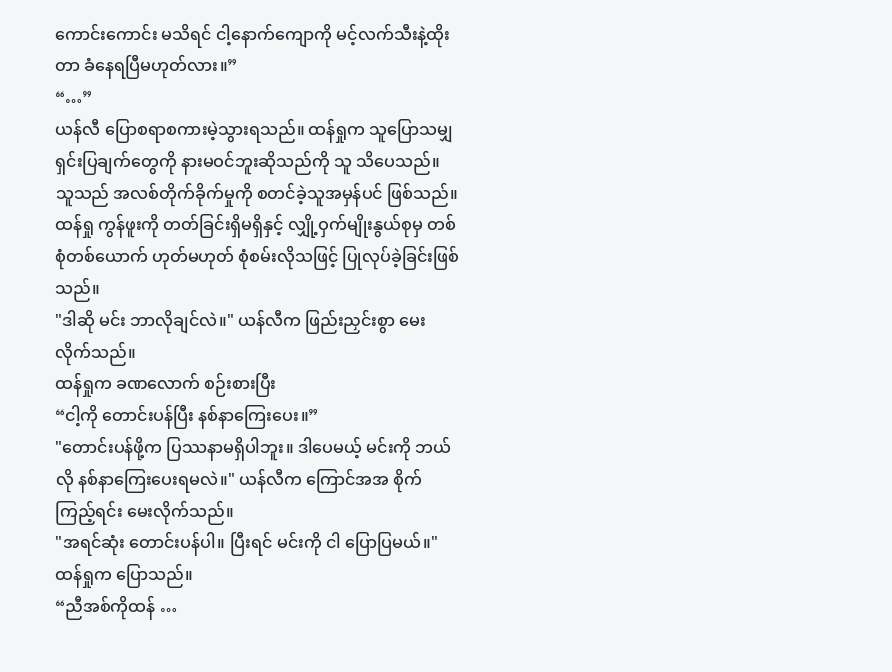ကောင်းကောင်း မသိရင် ငါ့နောက်ကျောကို မင့်လက်သီးနဲ့ထိုးတာ ခံနေရပြီမဟုတ်လား။”
“…”
ယန်လီ ပြောစရာစကားမဲ့သွားရသည်။ ထန်ရှုက သူပြောသမျှ ရှင်းပြချက်တွေကို နားမဝင်ဘူးဆိုသည်ကို သူ သိပေသည်။ သူသည် အလစ်တိုက်ခိုက်မှုကို စတင်ခဲ့သူအမှန်ပင် ဖြစ်သည်။ ထန်ရှု ကွန်ဖူးကို တတ်ခြင်းရှိမရှိနှင့် လျှို့ဝှက်မျိုးနွယ်စုမှ တစ်စုံတစ်ယောက် ဟုတ်မဟုတ် စုံစမ်းလိုသဖြင့် ပြုလုပ်ခဲ့ခြင်းဖြစ်သည်။
"ဒါဆို မင်း ဘာလိုချင်လဲ။" ယန်လီက ဖြည်းညှင်းစွာ မေးလိုက်သည်။
ထန်ရှုက ခဏလောက် စဉ်းစားပြီး
“ငါ့ကို တောင်းပန်ပြီး နစ်နာကြေးပေး။”
"တောင်းပန်ဖို့က ပြဿနာမရှိပါဘူး။ ဒါပေမယ့် မင်းကို ဘယ်လို နစ်နာကြေးပေးရမလဲ။" ယန်လီက ကြောင်အအ စိုက်ကြည့်ရင်း မေးလိုက်သည်။
"အရင်ဆုံး တောင်းပန်ပါ။ ပြီးရင် မင်းကို ငါ ပြောပြမယ်။" ထန်ရှုက ပြောသည်။
“ညီအစ်ကိုထန် …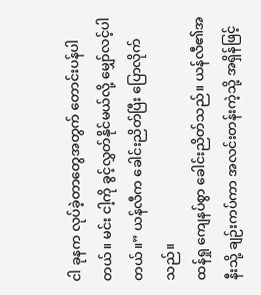ငါ ခုနက လုပ်ခဲ့တာတွေအတွက် တောင်းပန်ပါတယ်။ မင်း ငါ့ကို ခွင့်လွှတ်နိုင်မယ်လို့ မျှော်လင့်ပါတယ်။” ယန်လီက ခေါင်းညိတ်ပြီး ပြောလိုက်သည်။
ထန်ရှု ကျေနပ်စွာ ခေါင်းညိတ်သည်။ ယန်လီ၏အနီးသို့ ချဉ်းကပ်ကာ အလင်းတန်းကဲ့သို့ အရှိန်ဖြင့်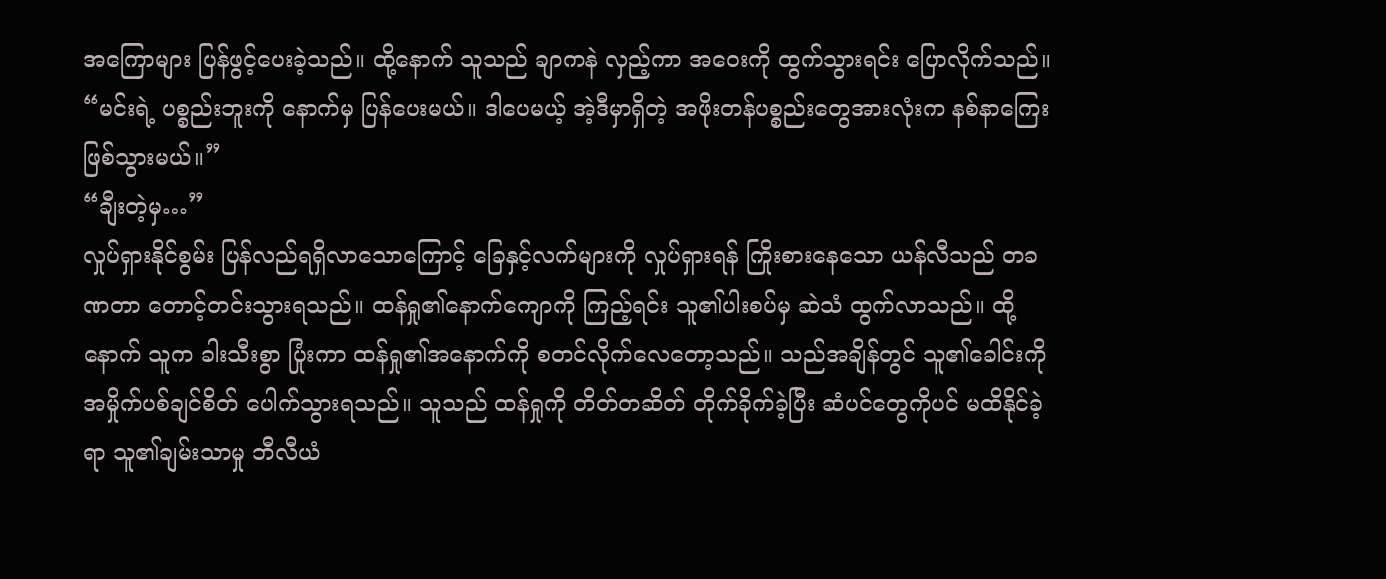အကြောများ ပြန်ဖွင့်ပေးခဲ့သည်။ ထို့နောက် သူသည် ချာကနဲ လှည့်ကာ အဝေးကို ထွက်သွားရင်း ပြောလိုက်သည်။
“မင်းရဲ့ ပစ္စည်းဘူးကို နောက်မှ ပြန်ပေးမယ်။ ဒါပေမယ့် အဲ့ဒီမှာရှိတဲ့ အဖိုးတန်ပစ္စည်းတွေအားလုံးက နစ်နာကြေးဖြစ်သွားမယ်။”
“ချီးတဲ့မှ…”
လှုပ်ရှားနိုင်စွမ်း ပြန်လည်ရရှိလာသောကြောင့် ခြေနှင့်လက်များကို လှုပ်ရှားရန် ကြိုးစားနေသော ယန်လီသည် တခဏတာ တောင့်တင်းသွားရသည်။ ထန်ရှု၏နောက်ကျောကို ကြည့်ရင်း သူ၏ပါးစပ်မှ ဆဲသံ ထွက်လာသည်။ ထို့နောက် သူက ခါးသီးစွာ ပြုံးကာ ထန်ရှု၏အနောက်ကို စတင်လိုက်လေတော့သည်။ သည်အချိန်တွင် သူ၏ခေါင်းကို အမှိုက်ပစ်ချင်စိတ် ပေါက်သွားရသည်။ သူသည် ထန်ရှုကို တိတ်တဆိတ် တိုက်ခိုက်ခဲ့ပြီး ဆံပင်တွေကိုပင် မထိနိုင်ခဲ့ရာ သူ၏ချမ်းသာမှု ဘီလီယံ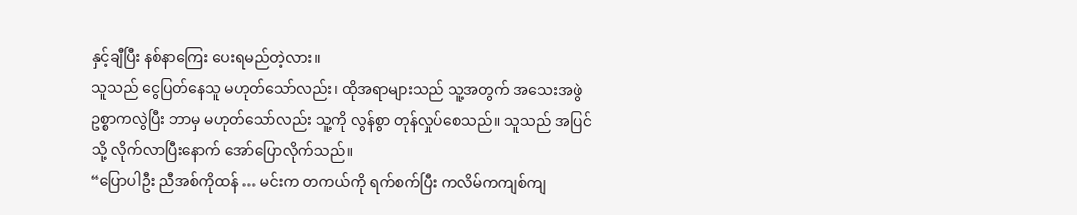နှင့်ချီပြီး နစ်နာကြေး ပေးရမည်တဲ့လား။
သူသည် ငွေပြတ်နေသူ မဟုတ်သော်လည်း၊ ထိုအရာများသည် သူ့အတွက် အသေးအဖွဲ ဥစ္စာကလွဲပြီး ဘာမှ မဟုတ်သော်လည်း သူ့ကို လွန်စွာ တုန်လှုပ်စေသည်။ သူသည် အပြင်သို့ လိုက်လာပြီးနောက် အော်ပြောလိုက်သည်။
“ပြောပါဦး ညီအစ်ကိုထန် … မင်းက တကယ်ကို ရက်စက်ပြီး ကလိမ်ကကျစ်ကျ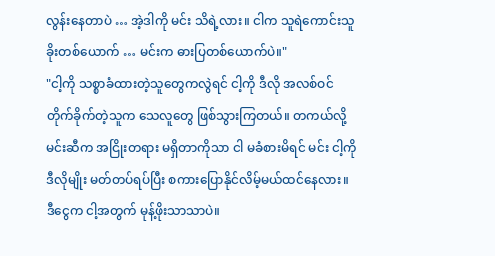လွန်းနေတာပဲ … အဲ့ဒါကို မင်း သိရဲ့လား။ ငါက သူရဲကောင်းသူခိုးတစ်ယောက် … မင်းက ဓားပြတစ်ယောက်ပဲ။"
"ငါ့ကို သစ္စာခံထားတဲ့သူတွေကလွဲရင် ငါ့ကို ဒီလို အလစ်ဝင်တိုက်ခိုက်တဲ့သူက သေလူတွေ ဖြစ်သွားကြတယ်။ တကယ်လို့ မင်းဆီက အငြိုးတရား မရှိတာကိုသာ ငါ မခံစားမိရင် မင်း ငါ့ကို ဒီလိုမျိုး မတ်တပ်ရပ်ပြီး စကားပြောနိုင်လိမ့်မယ်ထင်နေလား။ ဒီငွေက ငါ့အတွက် မုန့်ဖိုးသာသာပဲ။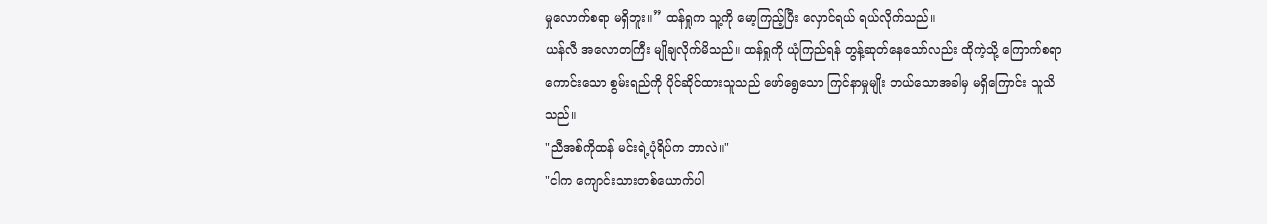မှုလောက်စရာ မရှိဘူး။” ထန်ရှုက သူ့ကို မော့ကြည့်ပြီး လှောင်ရယ် ရယ်လိုက်သည်။
ယန်လီ အလောတကြီး မျိုချလိုက်မိသည်။ ထန်ရှုကို ယုံကြည်ရန် တွန့်ဆုတ်နေသော်လည်း ထိုကဲ့သို့ ကြောက်စရာကောင်းသော စွမ်းရည်ကို ပိုင်ဆိုင်ထားသူသည် ဖော်ရွေသော ကြင်နာမှုမျိုး ဘယ်သောအခါမှ မရှိကြောင်း သူသိသည်။
"ညီအစ်ကိုထန် မင်းရဲ့ပုံရိပ်က ဘာလဲ။"
"ငါက ကျောင်းသားတစ်ယောက်ပါ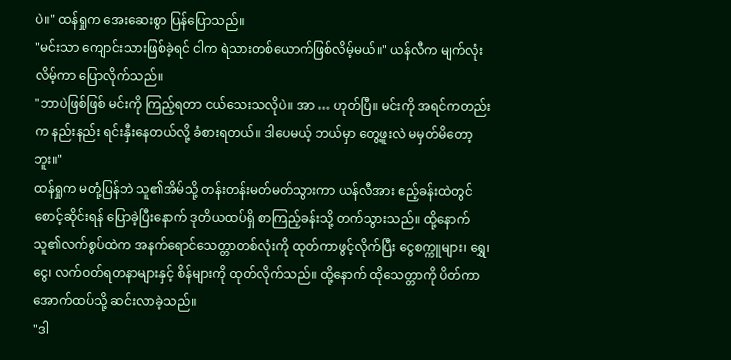ပဲ။" ထန်ရှုက အေးဆေးစွာ ပြန်ပြောသည်။
"မင်းသာ ကျောင်းသားဖြစ်ခဲ့ရင် ငါက ရဲသားတစ်ယောက်ဖြစ်လိမ့်မယ်။" ယန်လီက မျက်လုံးလိမ့်ကာ ပြောလိုက်သည်။
"ဘာပဲဖြစ်ဖြစ် မင်းကို ကြည့်ရတာ ငယ်သေးသလိုပဲ။ အာ … ဟုတ်ပြီ။ မင်းကို အရင်ကတည်းက နည်းနည်း ရင်းနှီးနေတယ်လို့ ခံစားရတယ်။ ဒါပေမယ့် ဘယ်မှာ တွေ့ဖူးလဲ မမှတ်မိတော့ဘူး။"
ထန်ရှုက မတုံ့ပြန်ဘဲ သူ၏အိမ်သို့ တန်းတန်းမတ်မတ်သွားကာ ယန်လီအား ဧည့်ခန်းထဲတွင် စောင့်ဆိုင်းရန် ပြောခဲ့ပြီးနောက် ဒုတိယထပ်ရှိ စာကြည့်ခန်းသို့ တက်သွားသည်။ ထို့နောက် သူ၏လက်စွပ်ထဲက အနက်ရောင်သေတ္တာတစ်လုံးကို ထုတ်ကာဖွင့်လိုက်ပြီး ငွေစက္ကူများ၊ ရွှေ၊ ငွေ၊ လက်ဝတ်ရတနာများနှင့် စိန်များကို ထုတ်လိုက်သည်။ ထို့နောက် ထိုသေတ္တာကို ပိတ်ကာ အောက်ထပ်သို့ ဆင်းလာခဲ့သည်။
"ဒါ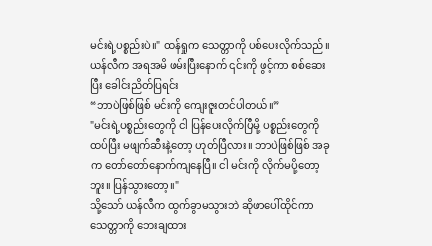မင်းရဲ့ပစ္စည်းပဲ။" ထန်ရှုက သေတ္တာကို ပစ်ပေးလိုက်သည်။
ယန်လီက အရအမိ ဖမ်းပြီးနောက် ၎င်းကို ဖွင့်ကာ စစ်ဆေးပြီး ခေါင်းညိတ်ပြရင်း
“ဘာပဲဖြစ်ဖြစ် မင်းကို ကျေးဇူးတင်ပါတယ်။”
"မင်းရဲ့ပစ္စည်းတွေကို ငါ ပြန်ပေးလိုက်ပြီမို့ ပစ္စည်းတွေကို ထပ်ပြီး မဖျက်ဆီးနဲ့တော့ ဟုတ်ပြီလား။ ဘာပဲဖြစ်ဖြစ် အခုက တော်တော်နောက်ကျနေပြီ။ ငါ မင်းကို လိုက်မပို့တော့ဘူး။ ပြန်သွားတော့။"
သို့သော် ယန်လီက ထွက်ခွာမသွားဘဲ ဆိုဖာပေါ်ထိုင်ကာ သေတ္တာကို ဘေးချထား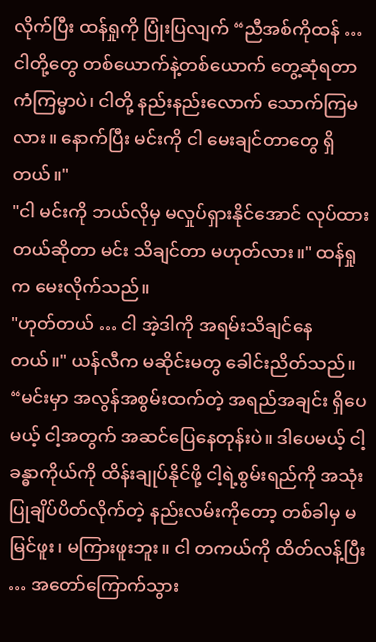လိုက်ပြီး ထန်ရှုကို ပြုံးပြလျက် “ညီအစ်ကိုထန် … ငါတို့တွေ တစ်ယောက်နဲ့တစ်ယောက် တွေ့ဆုံရတာ ကံကြမ္မာပဲ၊ ငါတို့ နည်းနည်းလောက် သောက်ကြမလား။ နောက်ပြီး မင်းကို ငါ မေးချင်တာတွေ ရှိတယ်။"
"ငါ မင်းကို ဘယ်လိုမှ မလှုပ်ရှားနိုင်အောင် လုပ်ထားတယ်ဆိုတာ မင်း သိချင်တာ မဟုတ်လား။" ထန်ရှုက မေးလိုက်သည်။
"ဟုတ်တယ် … ငါ အဲ့ဒါကို အရမ်းသိချင်နေတယ်။" ယန်လီက မဆိုင်းမတွ ခေါင်းညိတ်သည်။ “မင်းမှာ အလွန်အစွမ်းထက်တဲ့ အရည်အချင်း ရှိပေမယ့် ငါ့အတွက် အဆင်ပြေနေတုန်းပဲ။ ဒါပေမယ့် ငါ့ခန္ဓာကိုယ်ကို ထိန်းချုပ်နိုင်ဖို့ ငါ့ရဲ့စွမ်းရည်ကို အသုံးပြုချိပ်ပိတ်လိုက်တဲ့ နည်းလမ်းကိုတော့ တစ်ခါမှ မမြင်ဖူး၊ မကြားဖူးဘူး။ ငါ တကယ်ကို ထိတ်လန့်ပြီး … အတော်ကြောက်သွား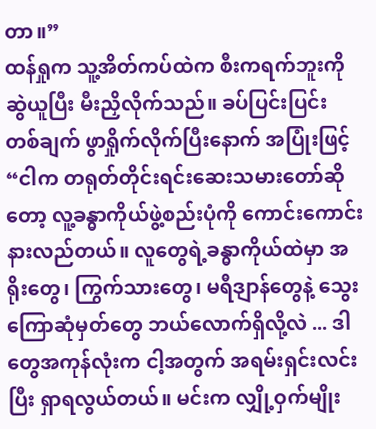တာ။”
ထန်ရှုက သူ့အိတ်ကပ်ထဲက စီးကရက်ဘူးကို ဆွဲယူပြီး မီးညှိလိုက်သည်။ ခပ်ပြင်းပြင်း တစ်ချက် ဖွာရှိုက်လိုက်ပြီးနောက် အပြုံးဖြင့်
“ငါက တရုတ်တိုင်းရင်းဆေးသမားတော်ဆိုတော့ လူ့ခန္ဓာကိုယ်ဖွဲ့စည်းပုံကို ကောင်းကောင်း နားလည်တယ်။ လူတွေရဲ့ခန္ဓာကိုယ်ထဲမှာ အရိုးတွေ၊ ကြွက်သားတွေ၊ မရီဒျာန်တွေနဲ့ သွေးကြောဆုံမှတ်တွေ ဘယ်လောက်ရှိလို့လဲ ... ဒါတွေအကုန်လုံးက ငါ့အတွက် အရမ်းရှင်းလင်းပြီး ရှာရလွယ်တယ်။ မင်းက လျှို့ဝှက်မျိုး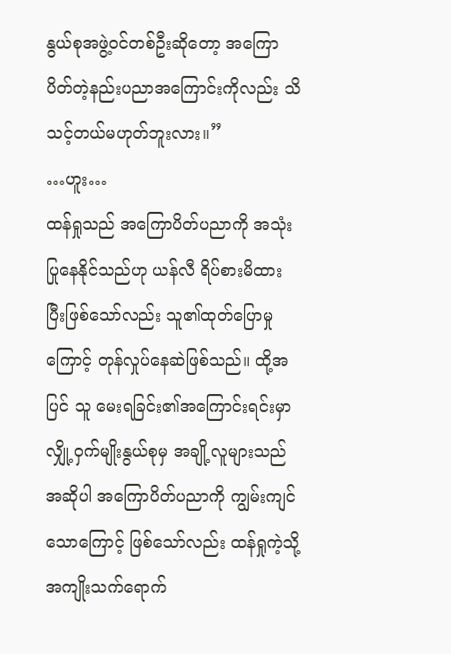နွယ်စုအဖွဲ့ဝင်တစ်ဦးဆိုတော့ အကြောပိတ်တဲ့နည်းပညာအကြောင်းကိုလည်း သိသင့်တယ်မဟုတ်ဘူးလား။”
…ဟူး…
ထန်ရှုသည် အကြောပိတ်ပညာကို အသုံးပြုနေနိုင်သည်ဟု ယန်လီ ရိပ်စားမိထားပြီးဖြစ်သော်လည်း သူ၏ထုတ်ပြောမှုကြောင့် တုန်လှုပ်နေဆဲဖြစ်သည်။ ထို့အပြင် သူ မေးရခြင်း၏အကြောင်းရင်းမှာ လျှို့ဝှက်မျိုးနွယ်စုမှ အချို့လူများသည် အဆိုပါ အကြောပိတ်ပညာကို ကျွမ်းကျင်သောကြောင့် ဖြစ်သော်လည်း ထန်ရှုကဲ့သို့ အကျိုးသက်ရောက်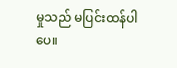မှုသည် မပြင်းထန်ပါပေ။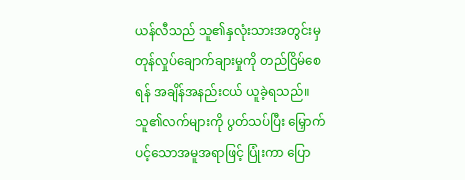ယန်လီသည် သူ၏နှလုံးသားအတွင်းမှ တုန်လှုပ်ချောက်ချားမှုကို တည်ငြိမ်စေရန် အချိန်အနည်းငယ် ယူခဲ့ရသည်။ သူ၏လက်များကို ပွတ်သပ်ပြီး မြှောက်ပင့်သောအမူအရာဖြင့် ပြုံးကာ ပြော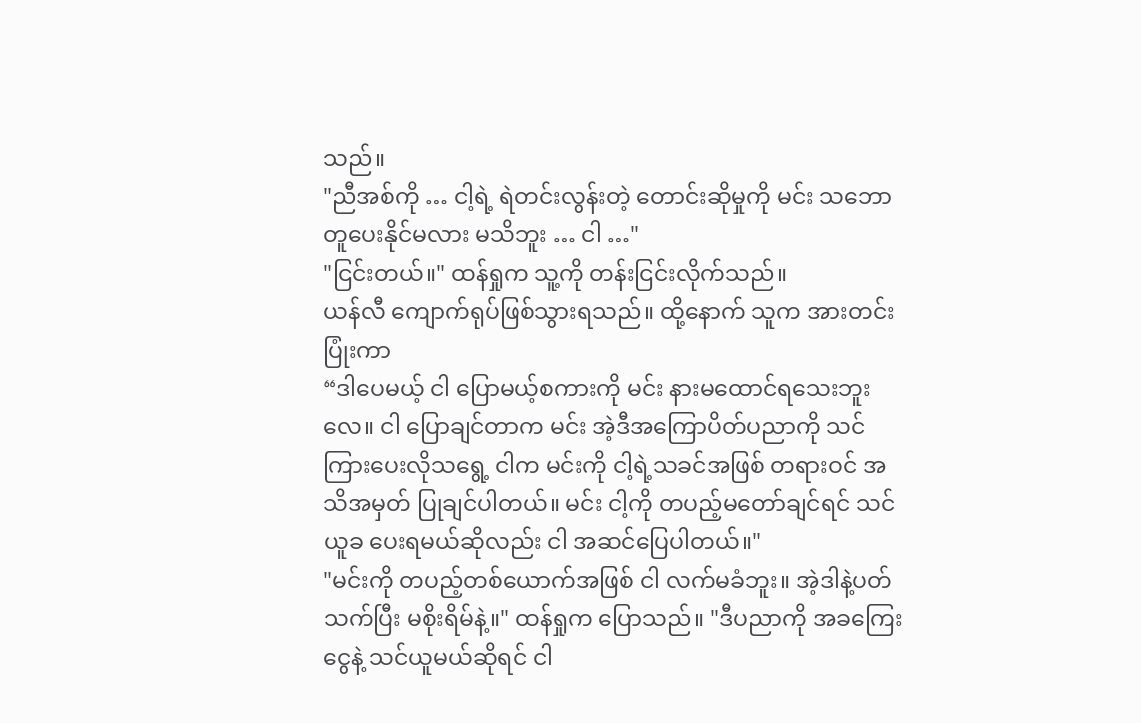သည်။
"ညီအစ်ကို … ငါ့ရဲ့ ရဲတင်းလွန်းတဲ့ တောင်းဆိုမှုကို မင်း သဘောတူပေးနိုင်မလား မသိဘူး … ငါ …"
"ငြင်းတယ်။" ထန်ရှုက သူ့ကို တန်းငြင်းလိုက်သည်။
ယန်လီ ကျောက်ရုပ်ဖြစ်သွားရသည်။ ထို့နောက် သူက အားတင်းပြုံးကာ
“ဒါပေမယ့် ငါ ပြောမယ့်စကားကို မင်း နားမထောင်ရသေးဘူးလေ။ ငါ ပြောချင်တာက မင်း အဲ့ဒီအကြောပိတ်ပညာကို သင်ကြားပေးလိုသရွေ့ ငါက မင်းကို ငါ့ရဲ့သခင်အဖြစ် တရားဝင် အသိအမှတ် ပြုချင်ပါတယ်။ မင်း ငါ့ကို တပည့်မတော်ချင်ရင် သင်ယူခ ပေးရမယ်ဆိုလည်း ငါ အဆင်ပြေပါတယ်။"
"မင်းကို တပည့်တစ်ယောက်အဖြစ် ငါ လက်မခံဘူး။ အဲ့ဒါနဲ့ပတ်သက်ပြီး မစိုးရိမ်နဲ့။" ထန်ရှုက ပြောသည်။ "ဒီပညာကို အခကြေးငွေနဲ့ သင်ယူမယ်ဆိုရင် ငါ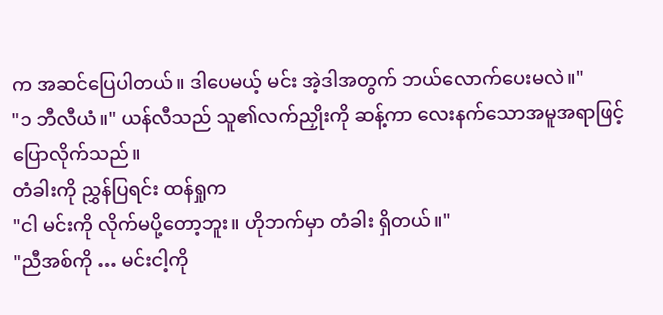က အဆင်ပြေပါတယ်။ ဒါပေမယ့် မင်း အဲ့ဒါအတွက် ဘယ်လောက်ပေးမလဲ။"
"၁ ဘီလီယံ။" ယန်လီသည် သူ၏လက်ညှိုးကို ဆန့်ကာ လေးနက်သောအမူအရာဖြင့် ပြောလိုက်သည်။
တံခါးကို ညွှန်ပြရင်း ထန်ရှုက
"ငါ မင်းကို လိုက်မပို့တော့ဘူး။ ဟိုဘက်မှာ တံခါး ရှိတယ်။"
"ညီအစ်ကို … မင်းငါ့ကို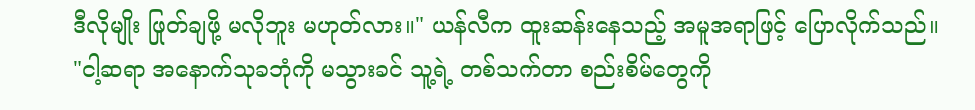ဒီလိုမျိုး ဖြုတ်ချဖို့ မလိုဘူး မဟုတ်လား။" ယန်လီက ထူးဆန်းနေသည့် အမူအရာဖြင့် ပြောလိုက်သည်။
"ငါ့ဆရာ အနောက်သုခဘုံကို မသွားခင် သူ့ရဲ့ တစ်သက်တာ စည်းစိမ်တွေကို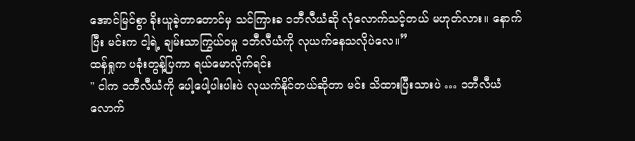အောင်မြင်စွာ ခိုးယူခဲ့တာတောင်မှ သင်ကြားခ ၁ဘီလီယံဆို လုံလောက်သင့်တယ် မဟုတ်လား။ နောက်ပြီး မင်းက ငါ့ရဲ့ ချမ်းသာကြွယ်ဝမှု ၁ဘီလီယံကို လုယက်နေသလိုပဲလေ။”
ထန်ရှုက ပခုံးတွန့်ပြကာ ရယ်မောလိုက်ရင်း
" ငါက ၁ဘီလီယံကို ပေါ့ပေါ့ပါးပါးပဲ လုယက်နိုင်တယ်ဆိုတာ မင်း သိထားပြီးသားပဲ … ၁ဘီလီယံလောက်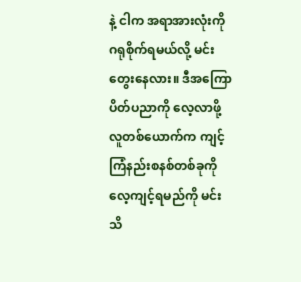နဲ့ ငါက အရာအားလုံးကို ဂရုစိုက်ရမယ်လို့ မင်း တွေးနေလား။ ဒီအကြောပိတ်ပညာကို လေ့လာဖို့ လူတစ်ယောက်က ကျင့်ကြံနည်းစနစ်တစ်ခုကို လေ့ကျင့်ရမည်ကို မင်း သိ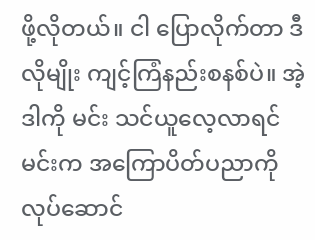ဖို့လိုတယ်။ ငါ ပြောလိုက်တာ ဒီလိုမျိုး ကျင့်ကြံနည်းစနစ်ပဲ။ အဲ့ဒါကို မင်း သင်ယူလေ့လာရင် မင်းက အကြောပိတ်ပညာကို လုပ်ဆောင်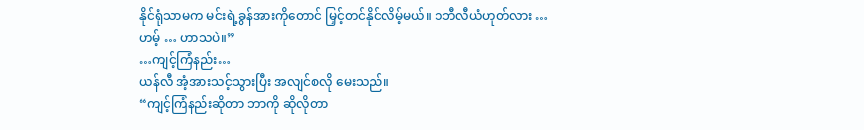နိုင်ရုံသာမက မင်းရဲ့ခွန်အားကိုတောင် မြှင့်တင်နိုင်လိမ့်မယ်။ ၁ဘီလီယံဟုတ်လား … ဟမ့် … ဟာသပဲ။”
…ကျင့်ကြံနည်း…
ယန်လီ အံ့အားသင့်သွားပြီး အလျင်စလို မေးသည်။
“ကျင့်ကြံနည်းဆိုတာ ဘာကို ဆိုလိုတာ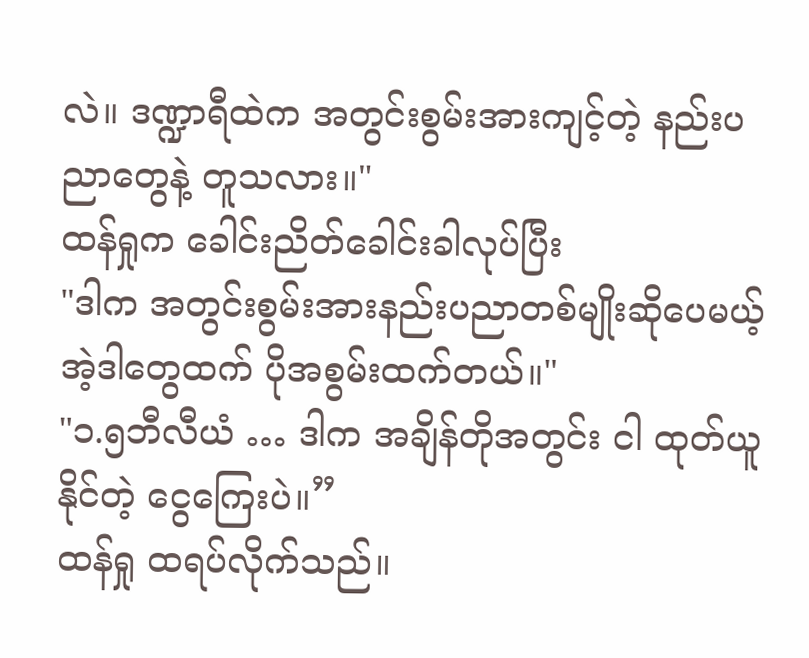လဲ။ ဒဏ္ဍာရီထဲက အတွင်းစွမ်းအားကျင့်တဲ့ နည်းပညာတွေနဲ့ တူသလား။"
ထန်ရှုက ခေါင်းညိတ်ခေါင်းခါလုပ်ပြီး
"ဒါက အတွင်းစွမ်းအားနည်းပညာတစ်မျိုးဆိုပေမယ့် အဲ့ဒါတွေထက် ပိုအစွမ်းထက်တယ်။"
"၁.၅ဘီလီယံ … ဒါက အချိန်တိုအတွင်း ငါ ထုတ်ယူနိုင်တဲ့ ငွေကြေးပဲ။”
ထန်ရှု ထရပ်လိုက်သည်။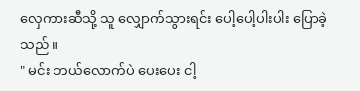လှေကားဆီသို့ သူ လျှောက်သွားရင်း ပေါ့ပေါ့ပါးပါး ပြောခဲ့သည်။
" မင်း ဘယ်လောက်ပဲ ပေးပေး ငါ့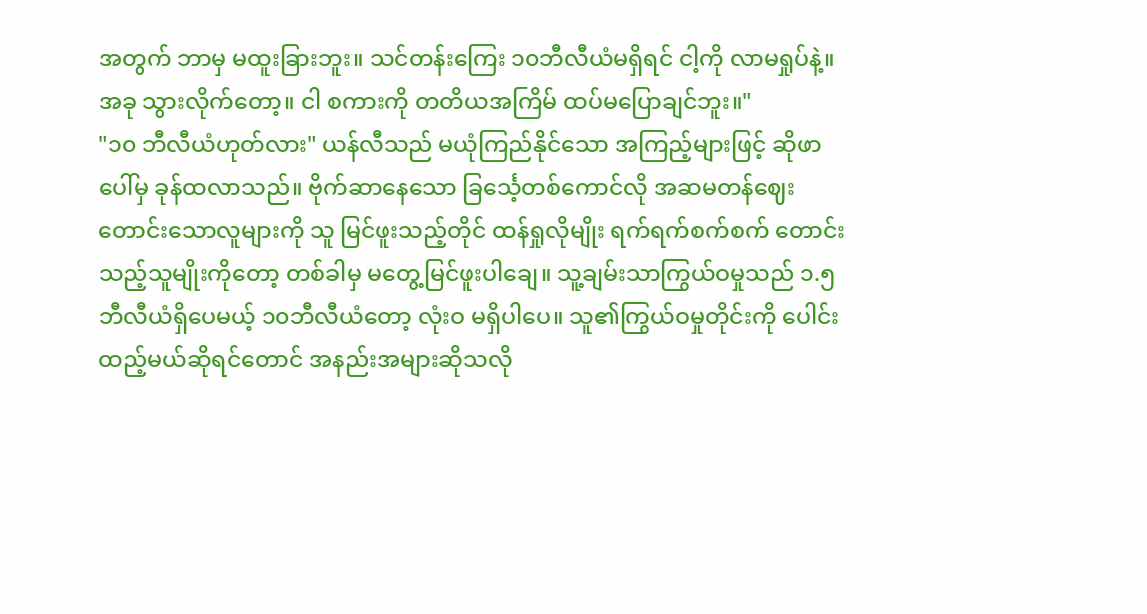အတွက် ဘာမှ မထူးခြားဘူး။ သင်တန်းကြေး ၁၀ဘီလီယံမရှိရင် ငါ့ကို လာမရှုပ်နဲ့။ အခု သွားလိုက်တော့။ ငါ စကားကို တတိယအကြိမ် ထပ်မပြောချင်ဘူး။"
"၁၀ ဘီလီယံဟုတ်လား" ယန်လီသည် မယုံကြည်နိုင်သော အကြည့်များဖြင့် ဆိုဖာပေါ်မှ ခုန်ထလာသည်။ ဗိုက်ဆာနေသော ခြင်္သေ့တစ်ကောင်လို အဆမတန်ဈေးတောင်းသောလူများကို သူ မြင်ဖူးသည့်တိုင် ထန်ရှုလိုမျိုး ရက်ရက်စက်စက် တောင်းသည့်သူမျိုးကိုတော့ တစ်ခါမှ မတွေ့မြင်ဖူးပါချေ။ သူ့ချမ်းသာကြွယ်ဝမှုသည် ၁.၅ဘီလီယံရှိပေမယ့် ၁၀ဘီလီယံတော့ လုံးဝ မရှိပါပေ။ သူ၏ကြွယ်ဝမှုတိုင်းကို ပေါင်းထည့်မယ်ဆိုရင်တောင် အနည်းအများဆိုသလို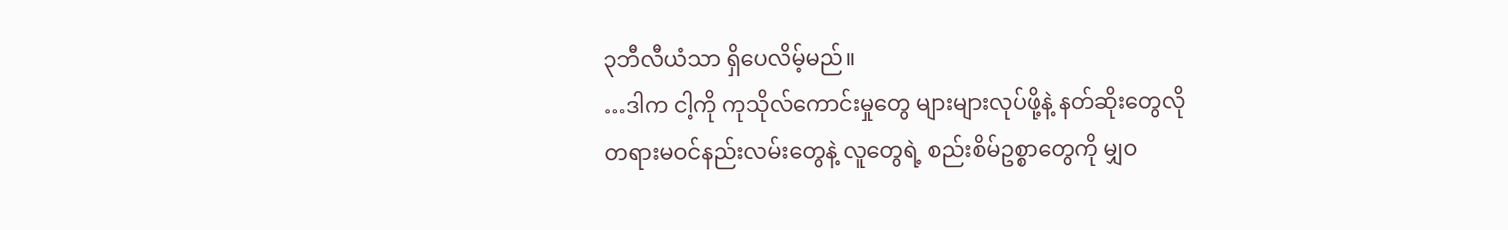၃ဘီလီယံသာ ရှိပေလိမ့်မည်။
…ဒါက ငါ့ကို ကုသိုလ်ကောင်းမှုတွေ များများလုပ်ဖို့နဲ့ နတ်ဆိုးတွေလို တရားမဝင်နည်းလမ်းတွေနဲ့ လူတွေရဲ့ စည်းစိမ်ဥစ္စာတွေကို မျှဝ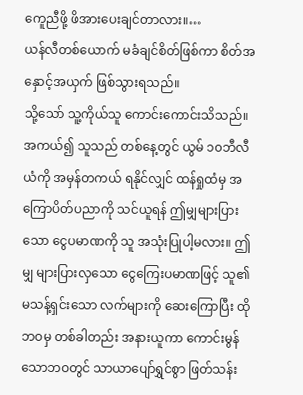ကေူညီဖို့ ဖိအားပေးချင်တာလား။…
ယန်လီတစ်ယောက် မခံချင်စိတ်ဖြစ်ကာ စိတ်အနှောင့်အယှက် ဖြစ်သွားရသည်။
သို့သော် သူ့ကိုယ်သူ ကောင်းကောင်းသိသည်။ အကယ်၍ သူသည် တစ်နေ့တွင် ယွမ် ၁၀ဘီလီယံကို အမှန်တကယ် ရနိုင်လျှင် ထန်ရှုထံမှ အကြောပိတ်ပညာကို သင်ယူရန် ဤမျှများပြားသော ငွေပမာဏကို သူ အသုံးပြုပါ့မလား။ ဤမျှ များပြားလှသော ငွေကြေးပမာဏဖြင့် သူ၏မသန့်ရှင်းသော လက်များကို ဆေးကြောပြီး ထိုဘဝမှ တစ်ခါတည်း အနားယူကာ ကောင်းမွန်သောဘဝတွင် သာယာပျော်ရွှင်စွာ ဖြတ်သန်း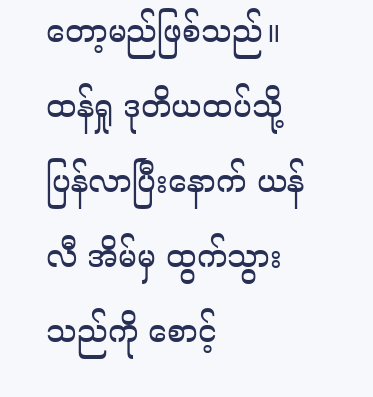တော့မည်ဖြစ်သည်။
ထန်ရှု ဒုတိယထပ်သို့ ပြန်လာပြီးနောက် ယန်လီ အိမ်မှ ထွက်သွားသည်ကို စောင့်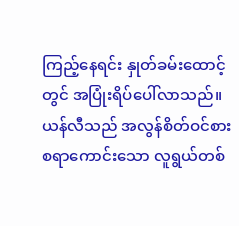ကြည့်နေရင်း နှုတ်ခမ်းထောင့်တွင် အပြုံးရိပ်ပေါ်လာသည်။ ယန်လီသည် အလွန်စိတ်ဝင်စားစရာကောင်းသော လူရွယ်တစ်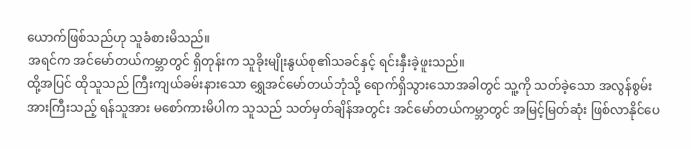ယောက်ဖြစ်သည်ဟု သူခံစားမိသည်။
အရင်က အင်မော်တယ်ကမ္ဘာတွင် ရှိတုန်းက သူခိုးမျိုးနွယ်စု၏သခင်နှင့် ရင်းနှီးခဲ့ဖူးသည်။
ထို့အပြင် ထိုသူသည် ကြီးကျယ်ခမ်းနားသော ရွှေအင်မော်တယ်ဘုံသို့ ရောက်ရှိသွားသောအခါတွင် သူ့ကို သတ်ခဲ့သော အလွန်စွမ်းအားကြီးသည့် ရန်သူအား မစော်ကားမိပါက သူသည် သတ်မှတ်ချိန်အတွင်း အင်မော်တယ်ကမ္ဘာတွင် အမြင့်မြတ်ဆုံး ဖြစ်လာနိုင်ပေ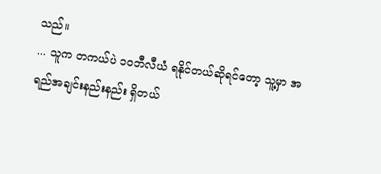သည်။
... သူက တကယ်ပဲ ၁၀ဘီလီယံ ရနိုင်တယ်ဆိုရင်တော့ သူ့မှာ အရည်အချင်းနည်းနည်း ရှိတယ်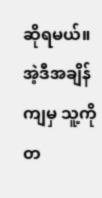ဆိုရမယ်။ အဲ့ဒီအချိန်ကျမှ သူ့ကို တ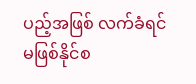ပည့်အဖြစ် လက်ခံရင် မဖြစ်နိုင်စ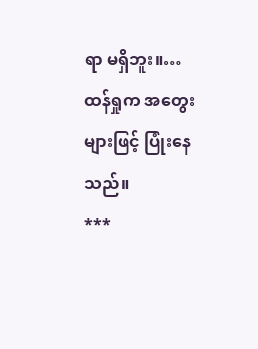ရာ မရှိဘူး။…
ထန်ရှုက အတွေးများဖြင့် ပြုံးနေသည်။
***